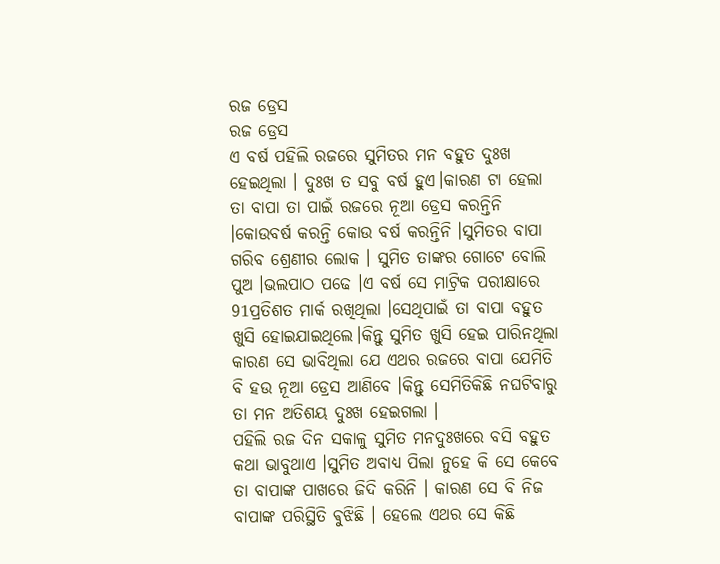ରଜ ଡ୍ରେସ
ରଜ ଡ୍ରେସ
ଏ ବର୍ଷ ପହିଲି ରଜରେ ସୁମିତର ମନ ବହୁତ ଦୁଃଖ ହେଇଥିଲା । ଦୁଃଖ ତ ସବୁ ବର୍ଷ ହୁଏ।କାରଣ ଟା ହେଲା ତା ବାପା ତା ପାଇଁ ରଜରେ ନୂଆ ଡ୍ରେସ କରନ୍ତିନି ।କୋଉବର୍ଷ କରନ୍ତି କୋଉ ବର୍ଷ କରନ୍ତିନି ।ସୁମିତର ବାପା ଗରିବ ଶ୍ରେଣୀର ଲୋକ । ସୁମିତ ତାଙ୍କର ଗୋଟେ ବୋଲି ପୁଅ ।ଭଲପାଠ ପଢେ ।ଏ ବର୍ଷ ସେ ମାଟ୍ରିକ ପରୀକ୍ଷାରେ 91ପ୍ରତିଶତ ମାର୍କ ରଖିଥିଲା ।ସେଥିପାଇଁ ତା ବାପା ବହୁତ ଖୁସି ହୋଇଯାଇଥିଲେ।କିନ୍ତୁ ସୁମିତ ଖୁସି ହେଇ ପାରିନଥିଲା କାରଣ ସେ ଭାବିଥିଲା ଯେ ଏଥର ରଜରେ ବାପା ଯେମିତି ବି ହଉ ନୂଆ ଡ୍ରେସ ଆଣିବେ ।କିନ୍ତୁ ସେମିତିକିଛି ନଘଟିବାରୁ ତା ମନ ଅତିଶୟ ଦୁଃଖ ହେଇଗଲା ।
ପହିଲି ରଜ ଦିନ ସକାଳୁ ସୁମିତ ମନଦୁଃଖରେ ବସି ବହୁତ କଥା ଭାବୁଥାଏ ।ସୁମିତ ଅବାଧ୍ୟ ପିଲା ନୁହେ କି ସେ କେବେ ତା ବାପାଙ୍କ ପାଖରେ ଜିଦି କରିନି । କାରଣ ସେ ବି ନିଜ ବାପାଙ୍କ ପରିସ୍ଥିତି ଵୁଝିଛି । ହେଲେ ଏଥର ସେ କିଛି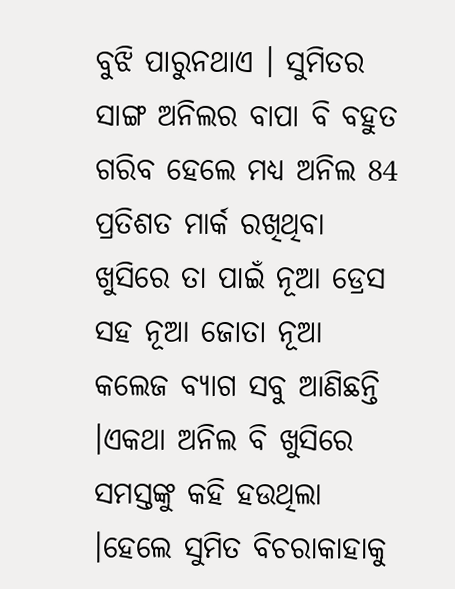ବୁଝି ପାରୁନଥାଏ । ସୁମିତର ସାଙ୍ଗ ଅନିଲର ବାପା ବି ବହୁତ ଗରିବ ହେଲେ ମଧ୍ୟ ଅନିଲ 84 ପ୍ରତିଶତ ମାର୍କ ରଖିଥିବା ଖୁସିରେ ତା ପାଇଁ ନୂଆ ଡ୍ରେସ ସହ ନୂଆ ଜୋତା ନୂଆ କଲେଜ ବ୍ୟାଗ ସବୁ ଆଣିଛନ୍ତି ।ଏକଥା ଅନିଲ ବି ଖୁସିରେ ସମସ୍ତଙ୍କୁ କହି ହଉଥିଲା ।ହେଲେ ସୁମିତ ବିଚରାକାହାକୁ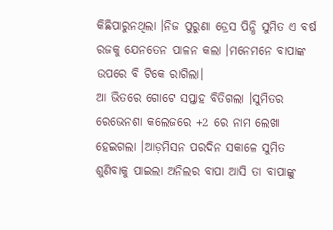କିଛିପାରୁନଥିଲା ।ନିଜ ପୁରୁଣା ଡ୍ରେସ ପିନ୍ଧି ସୁମିତ ଏ ବର୍ଷ ରଜକୁ ଯେନତେନ ପାଳନ କଲା ।ମନେମନେ ବାପାଙ୍କ ଉପରେ ବି ଟିକେ ରାଗିଲା।
ଆ ଭିତରେ ଗୋଟେ ସପ୍ତାହ ବିତିଗଲା ।ସୁମିତର ରେଭେନଶା କଲେଜରେ +2 ରେ ନାମ ଲେଖା ହେଇଗଲା ।ଆଡ଼ମିସନ ପରଦିନ ସକାଳେ ସୁମିତ ଶୁଣିବାକୁ ପାଇଲା ଅନିଲର ବାପା ଆସି ତା ବାପାଙ୍କୁ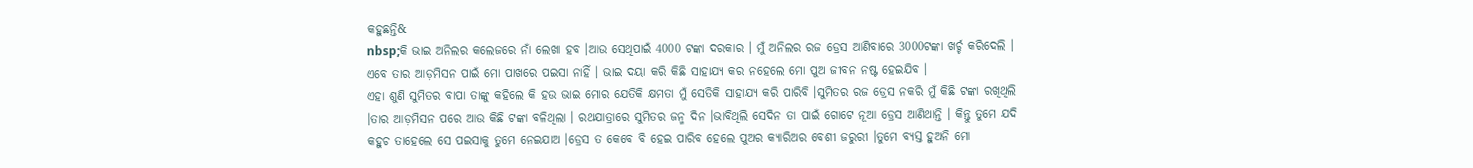କହୁଛନ୍ତି&
nbsp;କି ଭାଇ ଅନିଲର କଲେଜରେ ନାଁ ଲେଖା ହବ ।ଆଉ ସେଥିପାଇଁ 4000 ଟଙ୍କା ଦରକାର । ମୁଁ ଅନିଲର ରଜ ଡ୍ରେସ ଆଣିବାରେ 3000ଟଙ୍କା ଖର୍ଚ୍ଚ କରିଦେଲି । ଏବେ ତାର ଆଡ଼ମିସନ ପାଇଁ ମୋ ପାଖରେ ପଇସା ନାହିଁ । ଭାଇ ଦୟା କରି କିଛି ସାହାଯ୍ୟ କର ନହେଲେ ମୋ ପୁଅ ଜୀବନ ନଷ୍ଟ ହେଇଯିବ ।
ଏହା ଶୁଣି ସୁମିତର ବାପା ତାଙ୍କୁ କହିଲେ କି ହଉ ଭାଇ ମୋର ଯେତିକି କ୍ଷମତା ମୁଁ ସେତିକି ସାହାଯ୍ୟ କରି ପାରିବି ।ସୁମିତର ରଜ ଡ୍ରେସ ନକରି ମୁଁ କିଛି ଟଙ୍କା ରଖିଥିଲି ।ତାର ଆଡ଼ମିସନ ପରେ ଆଉ କିଛି ଟଙ୍କା ବଳିଥିଲା । ରଥଯାତ୍ରାରେ ସୁମିତର ଜନ୍ମ ଦିନ ।ଭାବିଥିଲି ସେଦିନ ତା ପାଇଁ ଗୋଟେ ନୂଆ ଡ୍ରେସ ଆଣିଥାନ୍ତି । କିନ୍ତୁ ତୁମେ ଯଦି କହୁଚ ତାହେଲେ ସେ ପଇସାକୁ ତୁମେ ନେଇଯାଅ ।ଡ୍ରେସ ତ କେବେ ବି ହେଇ ପାରିବ ହେଲେ ପୁଅର କ୍ୟାରିଅର ବେଶୀ ଜରୁରୀ ।ତୁମେ ବ୍ୟସ୍ତ ହୁଅନି ମୋ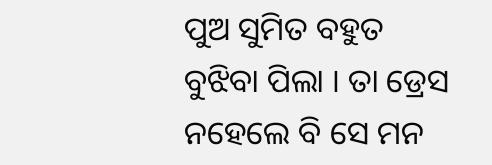ପୁଅ ସୁମିତ ବହୁତ ବୁଝିବା ପିଲା । ତା ଡ୍ରେସ ନହେଲେ ବି ସେ ମନ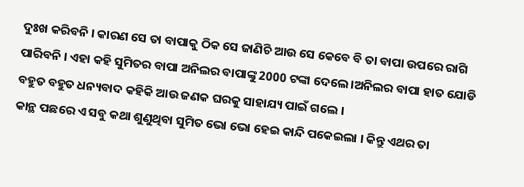ଦୁଃଖ କରିବନି । କାରଣ ସେ ତା ବାପାକୁ ଠିକ ସେ ଜାଣିଚି ଆଉ ସେ କେବେ ବି ତା ବାପା ଉପରେ ରାଗି ପାରିବନି । ଏହା କହି ସୁମିତର ବାପା ଅନିଲର ବାପାଙ୍କୁ 2000 ଟଙ୍କା ଦେଲେ ।ଅନିଲର ବାପା ହାତ ଯୋଡି ବହୁତ ବହୁତ ଧନ୍ୟବାଦ କହିକି ଆଉ ଜଣକ ଘରକୁ ସାହାଯ୍ୟ ପାଇଁ ଗଲେ ।
କାନ୍ଥ ପଛରେ ଏ ସବୁ କଥା ଶୁଣୁଥିବା ସୁମିତ ଭୋ ଭୋ ହେଇ କାନ୍ଦି ପକେଇଲା । କିନ୍ତୁ ଏଥର ତା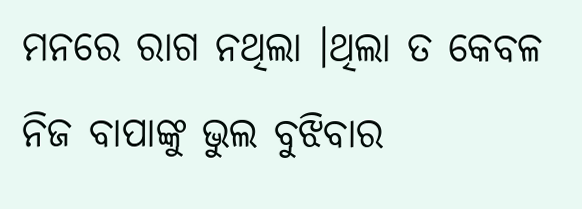ମନରେ ରାଗ ନଥିଲା ।ଥିଲା ତ କେବଳ ନିଜ ବାପାଙ୍କୁ ଭୁଲ ବୁଝିବାର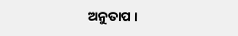ଅନୁତାପ ।